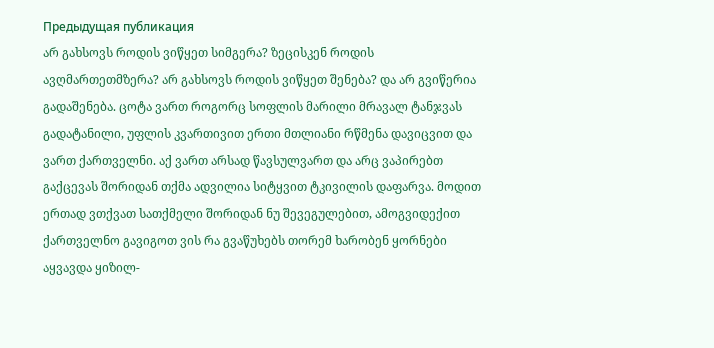Предыдущая публикация
არ გახსოვს როდის ვიწყეთ სიმგერა? ზეცისკენ როდის ავღმართეთმზერა? არ გახსოვს როდის ვიწყეთ შენება? და არ გვიწერია გადაშენება. ცოტა ვართ როგორც სოფლის მარილი მრავალ ტანჯვას გადატანილი, უფლის კვართივით ერთი მთლიანი რწმენა დავიცვით და ვართ ქართველნი. აქ ვართ არსად წავსულვართ და არც ვაპირებთ გაქცევას შორიდან თქმა ადვილია სიტყვით ტკივილის დაფარვა. მოდით ერთად ვთქვათ სათქმელი შორიდან ნუ შევეგულებით, ამოგვიდექით ქართველნო გავიგოთ ვის რა გვაწუხებს თორემ ხარობენ ყორნები აყვავდა ყიზილ-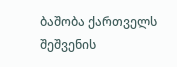ბაშობა ქართველს შეშვენის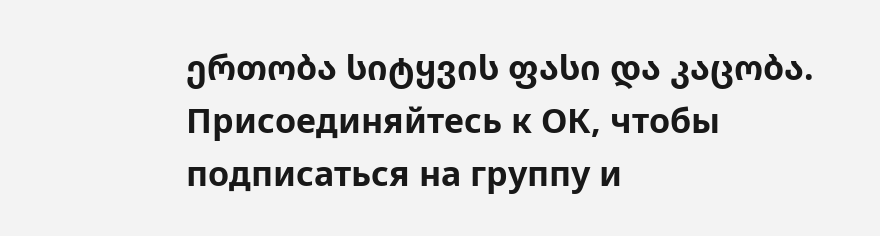ერთობა სიტყვის ფასი და კაცობა.
Присоединяйтесь к ОК, чтобы подписаться на группу и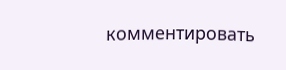комментировать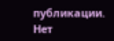публикации.
Нет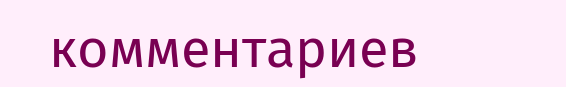комментариев